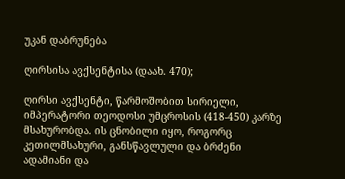უკან დაბრუნება

ღირსისა ავქსენტისა (დაახ. 470);

ღირსი ავქსენტი, წარმოშობით სირიელი, იმპერატორი თეოდოსი უმცროსის (418-450) კარზე მსახურობდა. ის ცნობილი იყო, როგორც კეთილმსახური, განსწავლული და ბრძენი ადამიანი და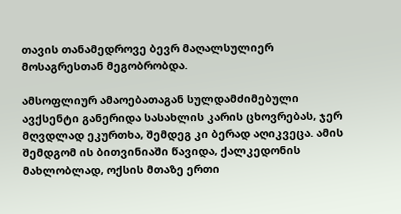თავის თანამედროვე ბევრ მაღალსულიერ მოსაგრესთან მეგობრობდა.

ამსოფლიურ ამაოებათაგან სულდამძიმებული ავქსენტი განერიდა სასახლის კარის ცხოვრებას, ჯერ მღვდლად ეკურთხა, შემდეგ კი ბერად აღიკვეცა. ამის შემდგომ ის ბითვინიაში წავიდა, ქალკედონის მახლობლად, ოქსის მთაზე ერთი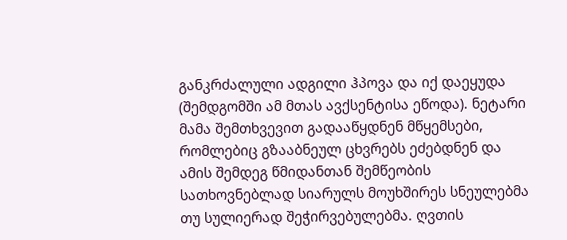განკრძალული ადგილი ჰპოვა და იქ დაეყუდა (შემდგომში ამ მთას ავქსენტისა ეწოდა). ნეტარი მამა შემთხვევით გადააწყდნენ მწყემსები, რომლებიც გზააბნეულ ცხვრებს ეძებდნენ და ამის შემდეგ წმიდანთან შემწეობის სათხოვნებლად სიარულს მოუხშირეს სნეულებმა თუ სულიერად შეჭირვებულებმა. ღვთის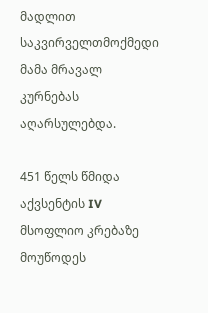მადლით საკვირველთმოქმედი მამა მრავალ კურნებას აღარსულებდა.

451 წელს წმიდა აქვსენტის IV მსოფლიო კრებაზე მოუწოდეს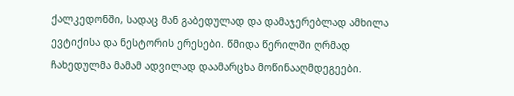ქალკედონში, სადაც მან გაბედულად და დამაჯერებლად ამხილა ევტიქისა და ნესტორის ერესები. წმიდა წერილში ღრმად ჩახედულმა მამამ ადვილად დაამარცხა მოწინააღმდეგეები.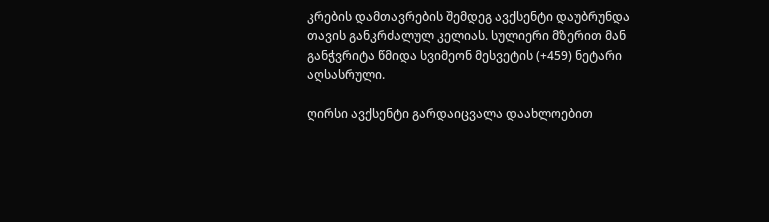კრების დამთავრების შემდეგ ავქსენტი დაუბრუნდა თავის განკრძალულ კელიას. სულიერი მზერით მან განჭვრიტა წმიდა სვიმეონ მესვეტის (+459) ნეტარი აღსასრული.

ღირსი ავქსენტი გარდაიცვალა დაახლოებით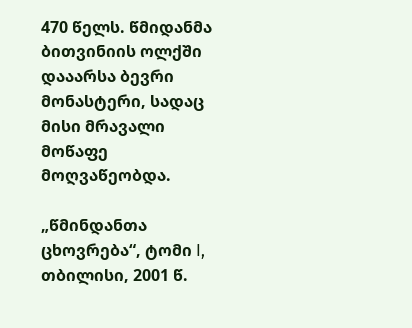470 წელს. წმიდანმა ბითვინიის ოლქში დააარსა ბევრი მონასტერი, სადაც მისი მრავალი მოწაფე მოღვაწეობდა.

„წმინდანთა ცხოვრება“, ტომი I, თბილისი, 2001 წ.